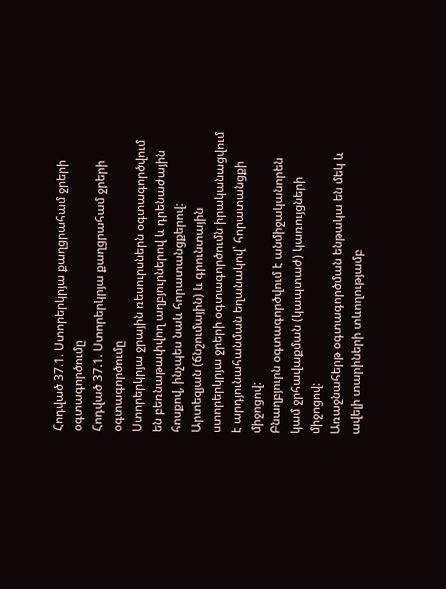Հոդված 37.1. Ստորերկրյա քաղցրահամ ջրերի օգտագործումը
Հոդված 37.1. Ստորերկրյա քաղցրահամ ջրերի օգտագործումը
Ստորերկրյա ջրային ռեսուրսներն օգտագործվում են բեռնաթափվող աղբյուրներով և դրենաժային հոսքով, ինչպես նաև հորատանցքերով:
Արտեզյան (ճնշումային) և գրունտային ստորերկրյա ջրերի օգտագործումն իրականացվում է արդյունահանման եղանակով՝ հորատանցքի միջոցով:
Բնաղբյուրն օգտագործվում է անմիջականորեն կամ ջրհավաքման (կապտաժ) կառույցների միջոցով:
Առաջնահերթ օգտագործման ենթակա են մեկ և ավելի տարիների տևողությամբ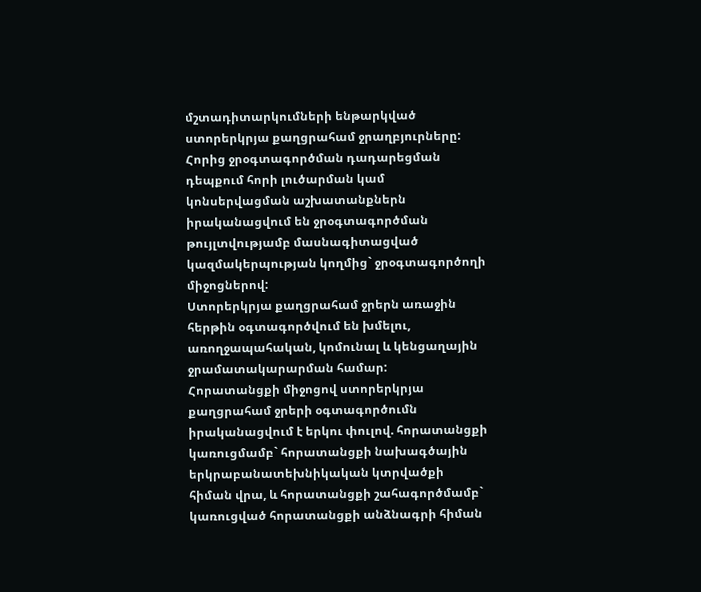մշտադիտարկումների ենթարկված ստորերկրյա քաղցրահամ ջրաղբյուրները:
Հորից ջրօգտագործման դադարեցման դեպքում հորի լուծարման կամ կոնսերվացման աշխատանքներն իրականացվում են ջրօգտագործման թույլտվությամբ մասնագիտացված կազմակերպության կողմից` ջրօգտագործողի միջոցներով:
Ստորերկրյա քաղցրահամ ջրերն առաջին հերթին օգտագործվում են խմելու, առողջապահական, կոմունալ և կենցաղային ջրամատակարարման համար:
Հորատանցքի միջոցով ստորերկրյա քաղցրահամ ջրերի օգտագործումն իրականացվում է երկու փուլով. հորատանցքի կառուցմամբ` հորատանցքի նախագծային երկրաբանատեխնիկական կտրվածքի հիման վրա, և հորատանցքի շահագործմամբ` կառուցված հորատանցքի անձնագրի հիման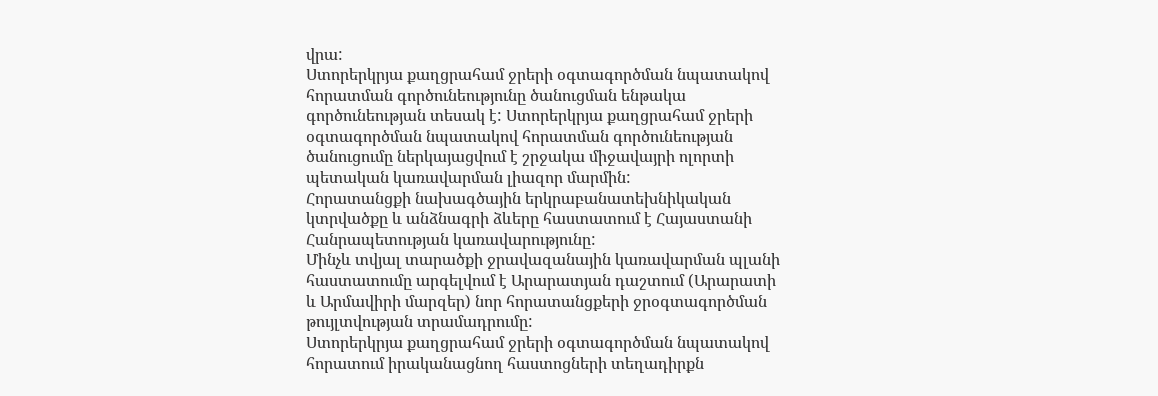վրա:
Ստորերկրյա քաղցրահամ ջրերի օգտագործման նպատակով հորատման գործունեությունը ծանուցման ենթակա գործունեության տեսակ է: Ստորերկրյա քաղցրահամ ջրերի օգտագործման նպատակով հորատման գործունեության ծանուցումը ներկայացվում է շրջակա միջավայրի ոլորտի պետական կառավարման լիազոր մարմին:
Հորատանցքի նախագծային երկրաբանատեխնիկական կտրվածքը և անձնագրի ձևերը հաստատում է Հայաստանի Հանրապետության կառավարությունը:
Մինչև տվյալ տարածքի ջրավազանային կառավարման պլանի հաստատումը արգելվում է Արարատյան դաշտում (Արարատի և Արմավիրի մարզեր) նոր հորատանցքերի ջրօգտագործման թույլտվության տրամադրումը:
Ստորերկրյա քաղցրահամ ջրերի օգտագործման նպատակով հորատում իրականացնող հաստոցների տեղադիրքն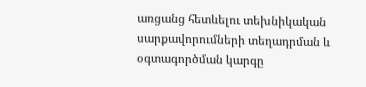առցանց հետևելու տեխնիկական սարքավորումների տեղադրման և օգտագործման կարգը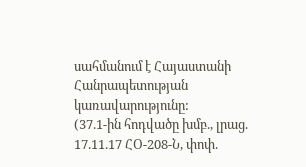սահմանում է Հայաստանի Հանրապետության կառավարությունը:
(37.1-ին հոդվածը խմբ., լրաց. 17.11.17 ՀՕ-208-Ն, փոփ.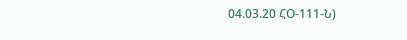04.03.20 ՀՕ-111-Ն)